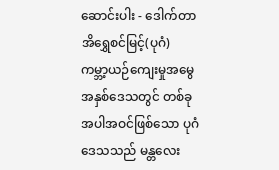ဆောင်းပါး - ဒေါက်တာအိရွှေစင်မြင့်(ပုဂံ)
ကမ္ဘာ့ယဉ်ကျေးမှုအမွေအနှစ်ဒေသတွင် တစ်ခုအပါအဝင်ဖြစ်သော ပုဂံဒေသသည် မန္တလေး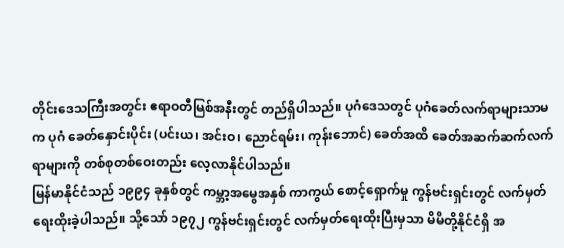တိုင်းဒေသကြီးအတွင်း ဧရာဝတီမြစ်အနီးတွင် တည်ရှိပါသည်။ ပုဂံဒေသတွင် ပုဂံခေတ်လက်ရာများသာမက ပုဂံ ခေတ်နှောင်းပိုင်း (ပင်းယ၊ အင်းဝ၊ ညောင်ရမ်း၊ ကုန်းဘောင်) ခေတ်အထိ ခေတ်အဆက်ဆက်လက်ရာများကို တစ်စုတစ်ဝေးတည်း လေ့လာနိုင်ပါသည်။
မြန်မာနိုင်ငံသည် ၁၉၉၄ ခုနှစ်တွင် ကမ္ဘာ့အမွေအနှစ် ကာကွယ် စောင့်ရှောက်မှု ကွန်ဗင်းရှင်းတွင် လက်မှတ်ရေးထိုးခဲ့ပါသည်။ သို့သော် ၁၉၇၂ ကွန်ဗင်းရှင်းတွင် လက်မှတ်ရေးထိုးပြီးမှသာ မိမိတို့နိုင်ငံရှိ အ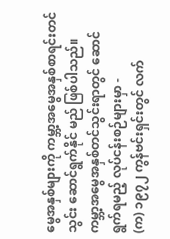မွေအနှစ်များကို ကမ္ဘာ့အမွေအနှစ်စာရင်းတင်သွင်း ဆောင်ရွက်နိုင် မည် ဖြစ်ပါသည်။ ကမ္ဘာ့အမွေအနှစ်တင်သွင်းရာတွင် ဆောင်ရွက်ရမည့် လုပ်ငန်းစဉ်များမှာ -
(က) ၁၉၇၂ ကွန်ဗင်းရှင်းတွင် လက်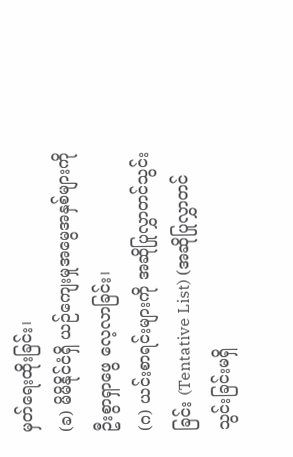မှတ်ရေးထိုးခြင်း၊
(ခ) မိမိနိုင်ငံရှိ ယဉ်ကျေးမှုအမွေအနှစ်များကို ဦးစွာရှာဖွေ လေ့လာခြင်း၊
(ဂ) ယင်းစာရင်းများကို အဆိုပြုလွှာတင်သွင်းခြင်း (Tentative List) (အဆိုပြုလွှာတင်သွင်းခြင်းမရှိ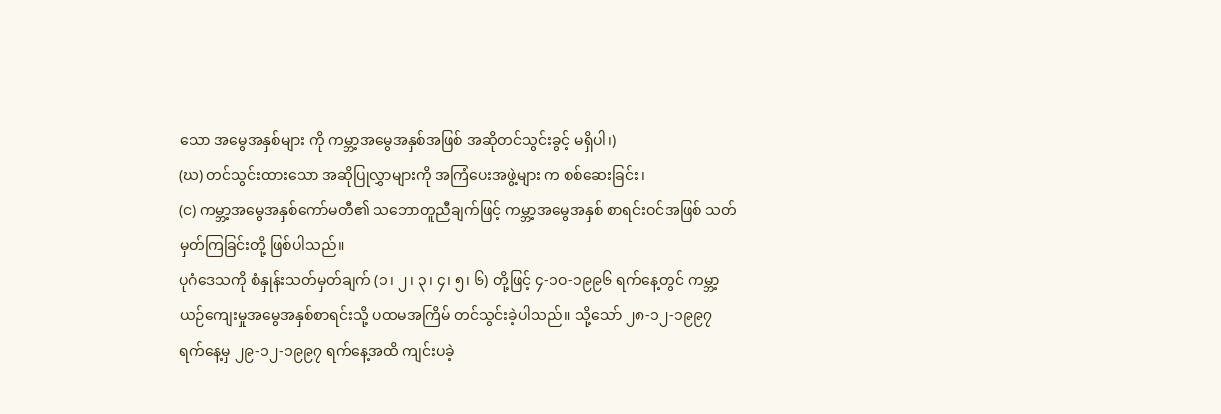သော အမွေအနှစ်များ ကို ကမ္ဘာ့အမွေအနှစ်အဖြစ် အဆိုတင်သွင်းခွင့် မရှိပါ၊)
(ဃ) တင်သွင်းထားသော အဆိုပြုလွှာများကို အကြံပေးအဖွဲ့များ က စစ်ဆေးခြင်း၊
(င) ကမ္ဘာ့အမွေအနှစ်ကော်မတီ၏ သဘောတူညီချက်ဖြင့် ကမ္ဘာ့အမွေအနှစ် စာရင်းဝင်အဖြစ် သတ်မှတ်ကြခြင်းတို့ ဖြစ်ပါသည်။
ပုဂံဒေသကို စံနှုန်းသတ်မှတ်ချက် (၁၊ ၂၊ ၃၊ ၄၊ ၅၊ ၆) တို့ဖြင့် ၄-၁ဝ-၁၉၉၆ ရက်နေ့တွင် ကမ္ဘာ့ယဉ်ကျေးမှုအမွေအနှစ်စာရင်းသို့ ပထမအကြိမ် တင်သွင်းခဲ့ပါသည်။ သို့သော် ၂၈-၁၂-၁၉၉၇ ရက်နေ့မှ ၂၉-၁၂-၁၉၉၇ ရက်နေ့အထိ ကျင်းပခဲ့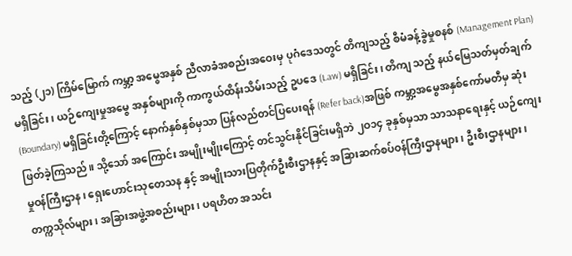သည့် (၂၁) ကြိမ်မြောက် ကမ္ဘာ့ အမွေအနှစ် ညီလာခံအစည်းအဝေးမှ ပုဂံဒေသတွင် တိကျသည့် စီမံခန့်ခွဲမှုစနစ် (Management Plan) မရှိခြင်း ၊ ယဉ်ကျေးမှုအမွေ အနှစ်များကို ကာကွယ်ထိန်းသိမ်းသည့် ဥပဒေ (Law) မရှိခြင်း၊ တိကျ သည့် နယ်မြေသတ်မှတ်ချက် (Boundary) မရှိခြင်းတို့ကြောင့် နောက်နှစ်နှစ်မှသာ ပြန်လည်တင်ပြပေးရန် (Refer back)အဖြစ် ကမ္ဘာ့အမွေအနှစ်ကော်မတီမှ ဆုံးဖြတ်ခဲ့ကြသည်။ သို့သော် အကြောင်း အမျိုးမျိုးကြောင့် တင်သွင်းနိုင်ခြင်းမရှိဘဲ ၂ဝ၁၄ ခုနှစ်မှသာ သာသနာရေးနှင့် ယဉ်ကျေးမှုဝန်ကြီးဌာန၊ ရှေးဟောင်းသုတေသန နှင့် အမျိုးသားပြတိုက်ဦးစီးဌာနနှင့် အခြားဆက်စပ်ဝန်ကြီးဌာနများ၊ ဦးစီးဌာနများ၊ တက္ကသိုလ်များ၊ အခြားအဖွဲ့အစည်းများ၊ ပရဟိတ အသင်း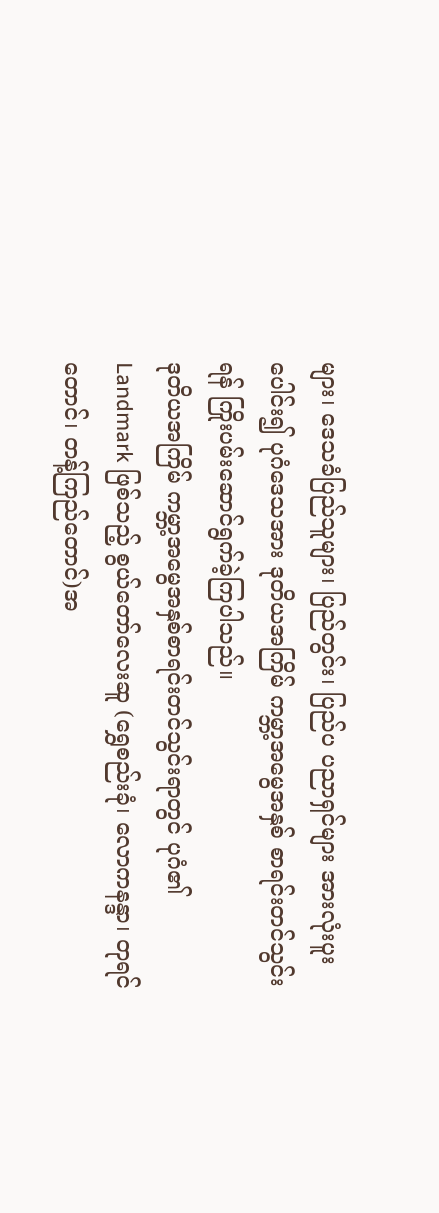များ၊ ဒေသခံပြည်သူများ၊ ပြည်တွင်း၊ ပြည်ပ ပညာရှင်များ အားလုံးပူးပေါင်း၍ ပုဂံဒေသအား ဒုတိယအကြိမ် ကမ္ဘာ့အမွေအနှစ် စာရင်းတင်သွင်းရန် ကြိုးပမ်းဆောင်ရွက်ခဲ့ကြပါသည်။
ဒုတိယအကြိမ် ကမ္ဘာ့အမွေအနှစ်စာရင်းတင်သွင်းရာတွင် ပုဂံ၏ Landmark ဖြစ်သည့် စွယ်တော်လေးဆူ (ရွှေစည်းခုံ၊ လောကနန္ဒာ၊ တုရင်တောင်၊ တန့်ကြည်တောင်)အ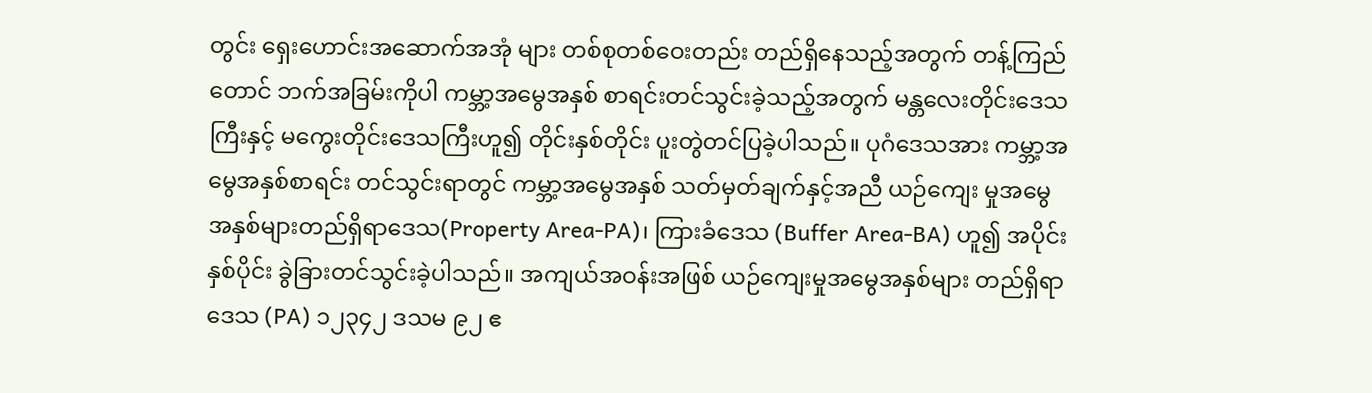တွင်း ရှေးဟောင်းအဆောက်အအုံ များ တစ်စုတစ်ဝေးတည်း တည်ရှိနေသည့်အတွက် တန့်ကြည်တောင် ဘက်အခြမ်းကိုပါ ကမ္ဘာ့အမွေအနှစ် စာရင်းတင်သွင်းခဲ့သည့်အတွက် မန္တလေးတိုင်းဒေသကြီးနှင့် မကွေးတိုင်းဒေသကြီးဟူ၍ တိုင်းနှစ်တိုင်း ပူးတွဲတင်ပြခဲ့ပါသည်။ ပုဂံဒေသအား ကမ္ဘာ့အမွေအနှစ်စာရင်း တင်သွင်းရာတွင် ကမ္ဘာ့အမွေအနှစ် သတ်မှတ်ချက်နှင့်အညီ ယဉ်ကျေး မှုအမွေအနှစ်များတည်ရှိရာဒေသ(Property Area-PA)၊ ကြားခံဒေသ (Buffer Area-BA) ဟူ၍ အပိုင်းနှစ်ပိုင်း ခွဲခြားတင်သွင်းခဲ့ပါသည်။ အကျယ်အဝန်းအဖြစ် ယဉ်ကျေးမှုအမွေအနှစ်များ တည်ရှိရာဒေသ (PA) ၁၂၃၄၂ ဒသမ ၉၂ ဧ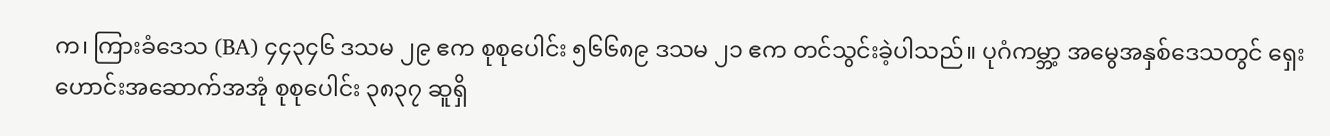က၊ ကြားခံဒေသ (BA) ၄၄၃၄၆ ဒသမ ၂၉ ဧက စုစုပေါင်း ၅၆၆၈၉ ဒသမ ၂၁ ဧက တင်သွင်းခဲ့ပါသည်။ ပုဂံကမ္ဘာ့ အမွေအနှစ်ဒေသတွင် ရှေးဟောင်းအဆောက်အအုံ စုစုပေါင်း ၃၈၃၇ ဆူရှိ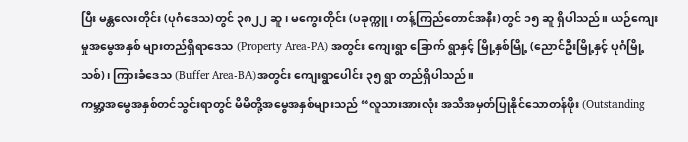ပြီး မန္တလေးတိုင်း (ပုဂံဒေသ)တွင် ၃၈၂၂ ဆူ၊ မကွေးတိုင်း (ပခုက္ကူ၊ တန့်ကြည်တောင်အနီး)တွင် ၁၅ ဆူ ရှိပါသည်။ ယဉ်ကျေးမှုအမွေအနှစ် များတည်ရှိရာဒေသ (Property Area-PA) အတွင်း ကျေးရွာ ခြောက် ရွာနှင့် မြို့နှစ်မြို့ (ညောင်ဦးမြို့နှင့် ပုဂံမြို့သစ်)၊ ကြားခံဒေသ (Buffer Area-BA)အတွင်း ကျေးရွာပေါင်း ၃၅ ရွာ တည်ရှိပါသည်။
ကမ္ဘာ့အမွေအနှစ်တင်သွင်းရာတွင် မိမိတို့အမွေအနှစ်များသည် “လူသားအားလုံး အသိအမှတ်ပြုနိုင်သောတန်ဖိုး (Outstanding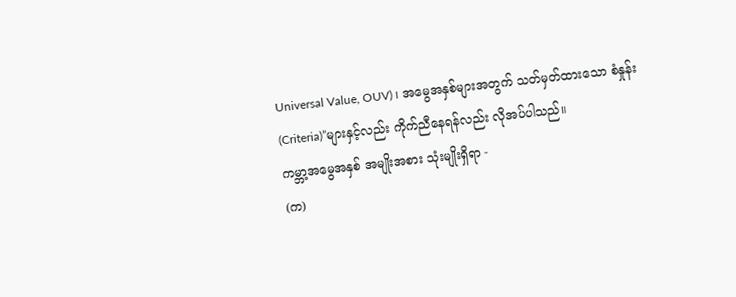Universal Value, OUV) ၊ အမွေအနှစ်များအတွက် သတ်မှတ်ထားသော စံနှုန်း (Criteria)”များနှင့်လည်း ကိုက်ညီနေရန်လည်း လိုအပ်ပါသည်။
ကမ္ဘာ့အမွေအနှစ် အမျိုးအစား သုံးမျိုးရှိရာ -
(က)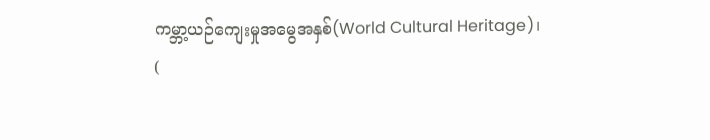ကမ္ဘာ့ယဉ်ကျေးမှုအမွေအနှစ်(World Cultural Heritage)၊
(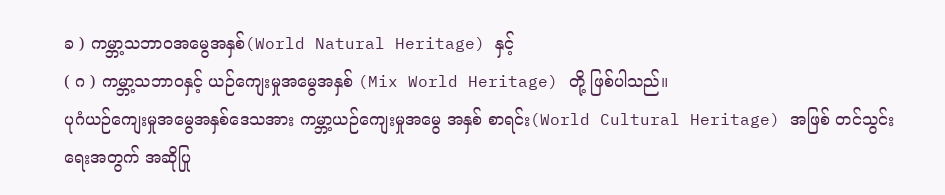ခ ) ကမ္ဘာ့သဘာဝအမွေအနှစ်(World Natural Heritage) နှင့်
( ဂ ) ကမ္ဘာ့သဘာဝနှင့် ယဉ်ကျေးမှုအမွေအနှစ် (Mix World Heritage) တို့ ဖြစ်ပါသည်။
ပုဂံယဉ်ကျေးမှုအမွေအနှစ်ဒေသအား ကမ္ဘာ့ယဉ်ကျေးမှုအမွေ အနှစ် စာရင်း(World Cultural Heritage) အဖြစ် တင်သွင်းရေးအတွက် အဆိုပြု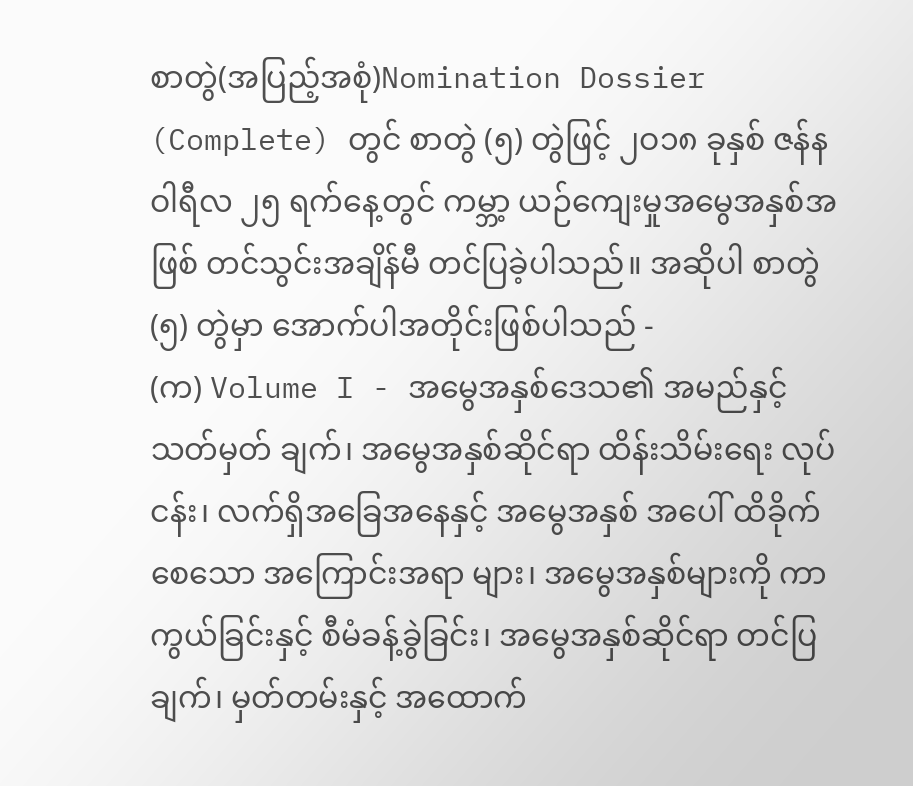စာတွဲ(အပြည့်အစုံ)Nomination Dossier (Complete) တွင် စာတွဲ (၅) တွဲဖြင့် ၂ဝ၁၈ ခုနှစ် ဇန်နဝါရီလ ၂၅ ရက်နေ့တွင် ကမ္ဘာ့ ယဉ်ကျေးမှုအမွေအနှစ်အဖြစ် တင်သွင်းအချိန်မီ တင်ပြခဲ့ပါသည်။ အဆိုပါ စာတွဲ(၅) တွဲမှာ အောက်ပါအတိုင်းဖြစ်ပါသည် -
(က) Volume I - အမွေအနှစ်ဒေသ၏ အမည်နှင့် သတ်မှတ် ချက်၊ အမွေအနှစ်ဆိုင်ရာ ထိန်းသိမ်းရေး လုပ်ငန်း၊ လက်ရှိအခြေအနေနှင့် အမွေအနှစ် အပေါ် ထိခိုက်စေသော အကြောင်းအရာ များ၊ အမွေအနှစ်များကို ကာကွယ်ခြင်းနှင့် စီမံခန့်ခွဲခြင်း၊ အမွေအနှစ်ဆိုင်ရာ တင်ပြ ချက်၊ မှတ်တမ်းနှင့် အထောက်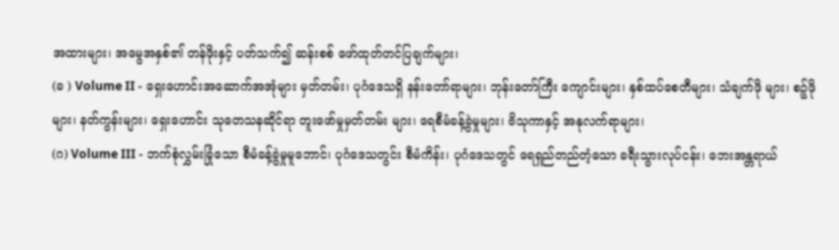အထားများ၊ အမွေအနှစ်၏ တန်ဖိုးနှင့် ပတ်သက်၍ ဆန်းစစ် ဖော်ထုတ်တင်ပြချက်များ၊
(ခ ) Volume II - ရှေးဟောင်းအဆောက်အအုံများ မှတ်တမ်း၊ ပုဂံဒေသရှိ နန်းတော်ရာများ၊ ဘုန်းတော်ကြီး ကျောင်းများ၊ နှစ်ထပ်စေတီများ၊ သံချက်ဖို များ၊ စဉ့်ဖိုများ၊ နတ်ကွန်းများ၊ ရှေးဟောင်း သုတေသနဆိုင်ရာ တူးဖော်မှုမှတ်တမ်း များ၊ ရေစီမံခန့်ခွဲမှုများ၊ ဗိသုကာနှင့် အနုလက်ရာများ၊
(ဂ) Volume III - ဘက်စုံလွှမ်းခြုံသော စီမံခန့်ခွဲမှုမူဘောင်၊ ပုဂံဒေသတွင်း စီမံကိန်း၊ ပုဂံဒေသတွင် ရေရှည်တည်တံ့သော ခရီးသွားလုပ်ငန်း၊ ဘေးအန္တရာယ်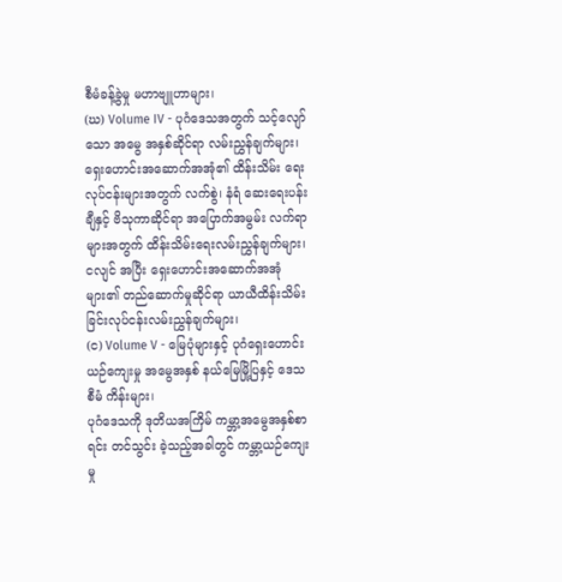စီမံခန့်ခွဲမှု မဟာဗျူဟာများ၊
(ဃ) Volume IV - ပုဂံဒေသအတွက် သင့်လျော်သော အမွေ အနှစ်ဆိုင်ရာ လမ်းညွှန်ချက်များ၊ ရှေးဟောင်းအဆောက်အအုံ၏ ထိန်းသိမ်း ရေးလုပ်ငန်းများအတွက် လက်စွဲ၊ နံရံ ဆေးရေးပန်းချီနှင့် ဗိသုကာဆိုင်ရာ အပြောက်အမွမ်း လက်ရာများအတွက် ထိန်းသိမ်းရေးလမ်းညွှန်ချက်များ၊ ငလျင် အပြီး ရှေးဟောင်းအဆောက်အအုံများ၏ တည်ဆောက်မှုဆိုင်ရာ ယာယီထိန်းသိမ်း ခြင်းလုပ်ငန်းလမ်းညွှန်ချက်များ၊
(င) Volume V - မြေပုံများနှင့် ပုဂံရှေးဟောင်းယဉ်ကျေးမှု အမွေအနှစ် နယ်မြေမြို့ပြနှင့် ဒေသစီမံ ကိန်းများ၊
ပုဂံဒေသကို ဒုတိယအကြိမ် ကမ္ဘာ့အမွေအနှစ်စာရင်း တင်သွင်း ခဲ့သည့်အခါတွင် ကမ္ဘာ့ယဉ်ကျေးမှု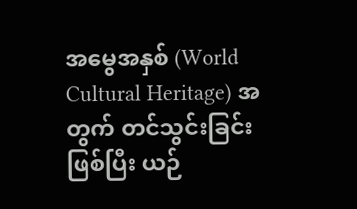အမွေအနှစ် (World Cultural Heritage) အတွက် တင်သွင်းခြင်းဖြစ်ပြီး ယဉ်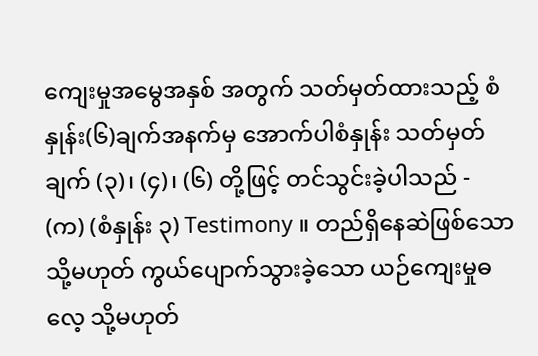ကျေးမှုအမွေအနှစ် အတွက် သတ်မှတ်ထားသည့် စံနှုန်း(၆)ချက်အနက်မှ အောက်ပါစံနှုန်း သတ်မှတ်ချက် (၃)၊ (၄)၊ (၆) တို့ဖြင့် တင်သွင်းခဲ့ပါသည် -
(က) (စံနှုန်း ၃) Testimony ။ တည်ရှိနေဆဲဖြစ်သော သို့မဟုတ် ကွယ်ပျောက်သွားခဲ့သော ယဉ်ကျေးမှုဓလေ့ သို့မဟုတ်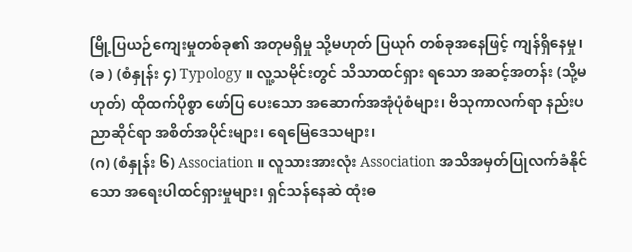မြို့ပြယဉ်ကျေးမှုတစ်ခု၏ အတုမရှိမှု သို့မဟုတ် ပြယုဂ် တစ်ခုအနေဖြင့် ကျန်ရှိနေမှု၊
(ခ ) (စံနှုန်း ၄) Typology ။ လူ့သမိုင်းတွင် သိသာထင်ရှား ရသော အဆင့်အတန်း (သို့မဟုတ်) ထိုထက်ပိုစွာ ဖော်ပြ ပေးသော အဆောက်အအုံပုံစံများ၊ ဗိသုကာလက်ရာ နည်းပညာဆိုင်ရာ အစိတ်အပိုင်းများ၊ ရေမြေဒေသများ၊
(ဂ) (စံနှုန်း ၆) Association ။ လူသားအားလုံး Association အသိအမှတ်ပြုလက်ခံနိုင်သော အရေးပါထင်ရှားမှုများ၊ ရှင်သန်နေဆဲ ထုံးဓ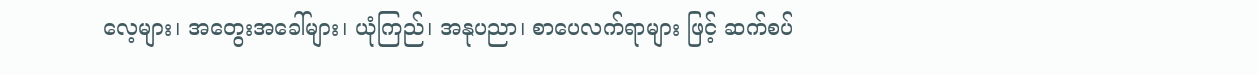လေ့များ၊ အတွေးအခေါ်များ၊ ယုံကြည်၊ အနုပညာ၊ စာပေလက်ရာများ ဖြင့် ဆက်စပ်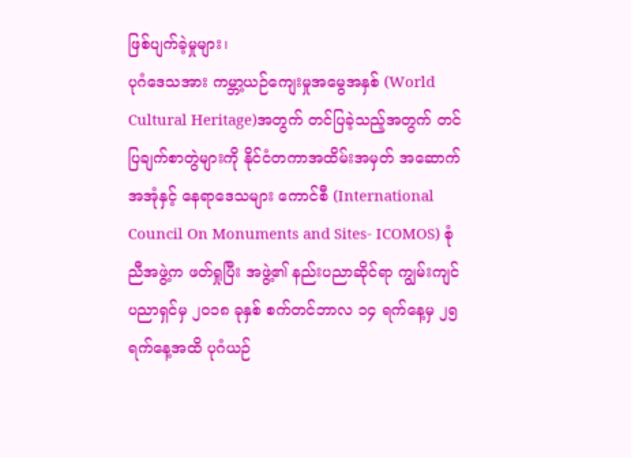ဖြစ်ပျက်ခဲ့မှုများ၊
ပုဂံဒေသအား ကမ္ဘာ့ယဉ်ကျေးမှုအမွေအနှစ် (World Cultural Heritage)အတွက် တင်ပြခဲ့သည့်အတွက် တင်ပြချက်စာတွဲများကို နိုင်ငံတကာအထိမ်းအမှတ် အဆောက်အအုံနှင့် နေရာဒေသများ ကောင်စီ (International Council On Monuments and Sites- ICOMOS) စုံညီအဖွဲ့က ဖတ်ရှုပြီး အဖွဲ့၏ နည်းပညာဆိုင်ရာ ကျွမ်းကျင်ပညာရှင်မှ ၂၀၁၈ ခုနှစ် စက်တင်ဘာလ ၁၄ ရက်နေ့မှ ၂၅ ရက်နေ့အထိ ပုဂံယဉ်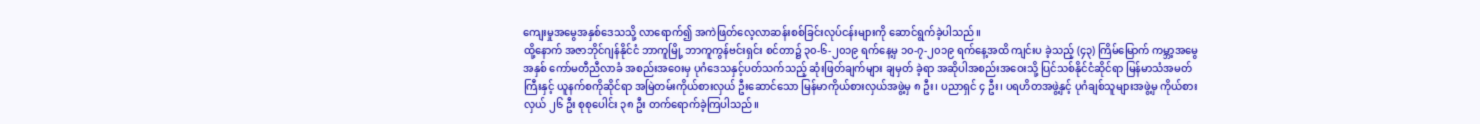ကျေးမှုအမွေအနှစ်ဒေသသို့ လာရောက်၍ အကဲဖြတ်လေ့လာဆန်းစစ်ခြင်းလုပ်ငန်းများကို ဆောင်ရွက်ခဲ့ပါသည်။
ထို့နောက် အဇာဘိုင်ဂျန်နိုင်ငံ ဘာကူမြို့ ဘာကူကွန်ဗင်းရှင်း စင်တာ၌ ၃၀-၆-၂၀၁၉ ရက်နေ့မှ ၁၀-၇-၂၀၁၉ ရက်နေ့အထိ ကျင်းပ ခဲ့သည့် (၄၃) ကြိမ်မြောက် ကမ္ဘာ့အမွေအနှစ် ကော်မတီညီလာခံ အစည်းအဝေးမှ ပုဂံဒေသနှင့်ပတ်သက်သည့် ဆုံးဖြတ်ချက်များ ချမှတ် ခဲ့ရာ အဆိုပါအစည်းအဝေးသို့ ပြင်သစ်နိုင်ငံဆိုင်ရာ မြန်မာသံအမတ် ကြီးနှင့် ယူနက်စကိုဆိုင်ရာ အမြဲတမ်းကိုယ်စားလှယ် ဦးဆောင်သော မြန်မာကိုယ်စားလှယ်အဖွဲ့မှ ၈ ဦး၊ ပညာရှင် ၄ ဦး၊ ပရဟိတအဖွဲ့နှင့် ပုဂံချစ်သူများအဖွဲ့မှ ကိုယ်စားလှယ် ၂၆ ဦး စုစုပေါင်း ၃၈ ဦး တက်ရောက်ခဲ့ကြပါသည်။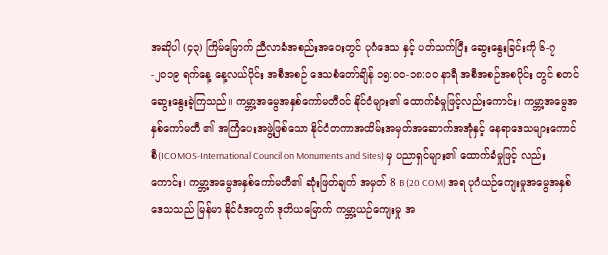အဆိုပါ (၄၃) ကြိမ်မြောက် ညီလာခံအစည်းအဝေးတွင် ပုဂံဒေသ နှင့် ပတ်သက်ပြီး ဆွေးနွေးခြင်းကို ၆-၇-၂၀၁၉ ရက်နေ့ နေ့လယ်ပိုင်း အစီအစဉ် ဒေသစံတော်ချိန် ၁၅:၀၀-၁၈:၀၀ နာရီ အစီအစဉ်အစပိုင်း တွင် စတင်ဆွေးနွေးခဲ့ကြသည်။ ကမ္ဘာ့အမွေအနှစ်ကော်မတီဝင် နိုင်ငံများ၏ ထောက်ခံမှုဖြင့်လည်းကောင်း၊ ကမ္ဘာ့အမွေအနှစ်ကော်မတီ ၏ အကြံပေးအဖွဲ့ဖြစ်သော နိုင်ငံတကာအထိမ်းအမှတ်အဆောက်အအုံနှင့် နေရာဒေသများကောင်စီ(ICOMOS-International Council on Monuments and Sites) မှ ပညာရှင်များ၏ ထောက်ခံမှုဖြင့် လည်းကောင်း၊ ကမ္ဘာ့အမွေအနှစ်ကော်မတီ၏ ဆုံးဖြတ်ချက် အမှတ် 8 B (20 COM) အရ ပုဂံယဉ်ကျေးမှုအမွေအနှစ်ဒေသသည် မြန်မာ နိုင်ငံအတွက် ဒုတိယမြောက် ကမ္ဘာ့ယဉ်ကျေးမှု အ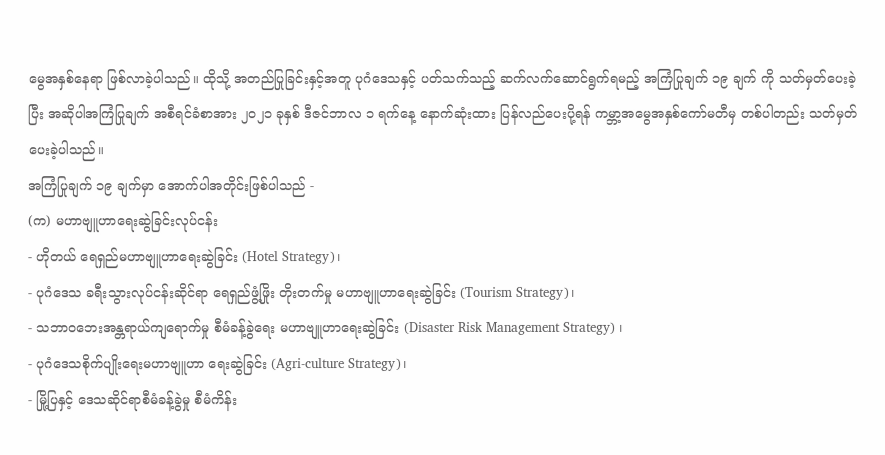မွေအနှစ်နေရာ ဖြစ်လာခဲ့ပါသည်။ ထိုသို့ အတည်ပြုခြင်းနှင့်အတူ ပုဂံဒေသနှင့် ပတ်သက်သည့် ဆက်လက်ဆောင်ရွက်ရမည့် အကြံပြုချက် ၁၉ ချက် ကို သတ်မှတ်ပေးခဲ့ပြီး အဆိုပါအကြံပြုချက် အစီရင်ခံစာအား ၂ဝ၂၁ ခုနှစ် ဒီဇင်ဘာလ ၁ ရက်နေ့ နောက်ဆုံးထား ပြန်လည်ပေးပို့ရန် ကမ္ဘာ့အမွေအနှစ်ကော်မတီမှ တစ်ပါတည်း သတ်မှတ်ပေးခဲ့ပါသည်။
အကြံပြုချက် ၁၉ ချက်မှာ အောက်ပါအတိုင်းဖြစ်ပါသည် -
(က) မဟာဗျူဟာရေးဆွဲခြင်းလုပ်ငန်း
- ဟိုတယ် ရေရှည်မဟာဗျူဟာရေးဆွဲခြင်း (Hotel Strategy)၊
- ပုဂံဒေသ ခရီးသွားလုပ်ငန်းဆိုင်ရာ ရေရှည်ဖွံ့ဖြိုး တိုးတက်မှု မဟာဗျူဟာရေးဆွဲခြင်း (Tourism Strategy)၊
- သဘာဝဘေးအန္တရာယ်ကျရောက်မှု စီမံခန့်ခွဲရေး မဟာဗျူဟာရေးဆွဲခြင်း (Disaster Risk Management Strategy) ၊
- ပုဂံဒေသစိုက်ပျိုးရေးမဟာဗျူဟာ ရေးဆွဲခြင်း (Agri-culture Strategy)၊
- မြို့ပြနှင့် ဒေသဆိုင်ရာစီမံခန့်ခွဲမှု စီမံကိန်း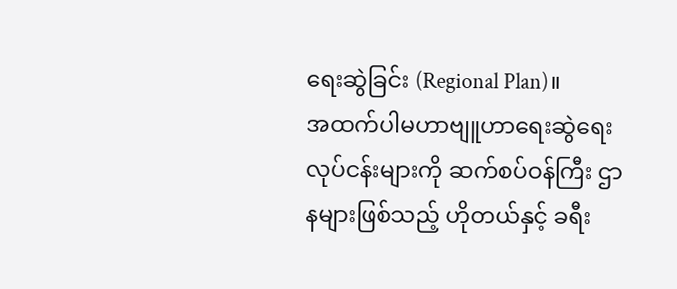ရေးဆွဲခြင်း (Regional Plan)။
အထက်ပါမဟာဗျူဟာရေးဆွဲရေးလုပ်ငန်းများကို ဆက်စပ်ဝန်ကြီး ဌာနများဖြစ်သည့် ဟိုတယ်နှင့် ခရီး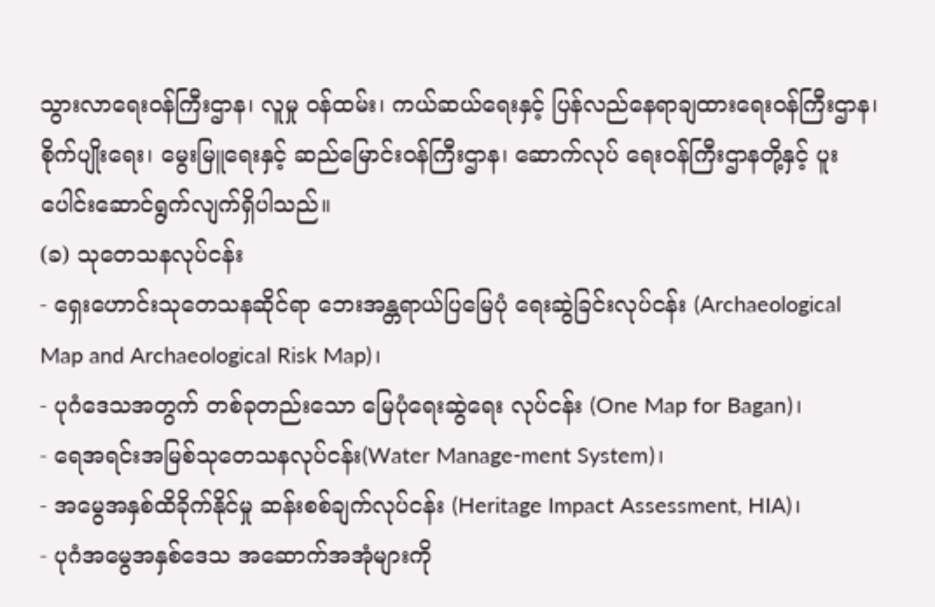သွားလာရေးဝန်ကြီးဌာန၊ လူမှု ဝန်ထမ်း၊ ကယ်ဆယ်ရေးနှင့် ပြန်လည်နေရာချထားရေးဝန်ကြီးဌာန၊ စိုက်ပျိုးရေး၊ မွေးမြူရေးနှင့် ဆည်မြောင်းဝန်ကြီးဌာန၊ ဆောက်လုပ် ရေးဝန်ကြီးဌာနတို့နှင့် ပူးပေါင်းဆောင်ရွက်လျက်ရှိပါသည်။
(ခ) သုတေသနလုပ်ငန်း
- ရှေးဟောင်းသုတေသနဆိုင်ရာ ဘေးအန္တရာယ်ပြမြေပုံ ရေးဆွဲခြင်းလုပ်ငန်း (Archaeological Map and Archaeological Risk Map)၊
- ပုဂံဒေသအတွက် တစ်ခုတည်းသော မြေပုံရေးဆွဲရေး လုပ်ငန်း (One Map for Bagan)၊
- ရေအရင်းအမြစ်သုတေသနလုပ်ငန်း(Water Manage-ment System)၊
- အမွေအနှစ်ထိခိုက်နိုင်မှု ဆန်းစစ်ချက်လုပ်ငန်း (Heritage Impact Assessment, HIA)၊
- ပုဂံအမွေအနှစ်ဒေသ အဆောက်အအုံများကို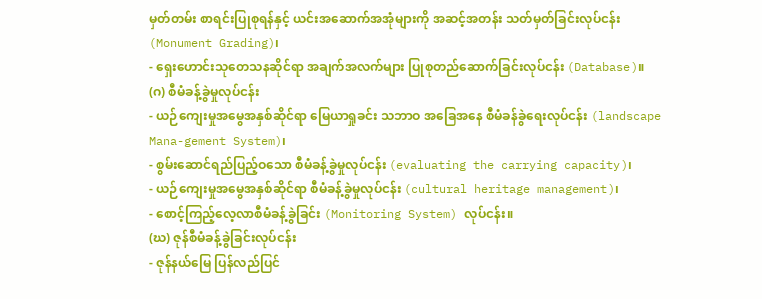မှတ်တမ်း စာရင်းပြုစုရန်နှင့် ယင်းအဆောက်အအုံများကို အဆင့်အတန်း သတ်မှတ်ခြင်းလုပ်ငန်း (Monument Grading)၊
- ရှေးဟောင်းသုတေသနဆိုင်ရာ အချက်အလက်များ ပြုစုတည်ဆောက်ခြင်းလုပ်ငန်း (Database)။
(ဂ) စီမံခန့်ခွဲမှုလုပ်ငန်း
- ယဉ်ကျေးမှုအမွေအနှစ်ဆိုင်ရာ မြေယာရှုခင်း သဘာဝ အခြေအနေ စီမံခန်ခွဲရေးလုပ်ငန်း (landscape Mana-gement System)၊
- စွမ်းဆောင်ရည်ပြည့်ဝသော စီမံခန့်ခွဲမှုလုပ်ငန်း (evaluating the carrying capacity)၊
- ယဉ်ကျေးမှုအမွေအနှစ်ဆိုင်ရာ စီမံခန့်ခွဲမှုလုပ်ငန်း (cultural heritage management)၊
- စောင့်ကြည့်လေ့လာစီမံခန့်ခွဲခြင်း (Monitoring System) လုပ်ငန်း။
(ဃ) ဇုန်စီမံခန့်ခွဲခြင်းလုပ်ငန်း
- ဇုန်နယ်မြေ ပြန်လည်ပြင်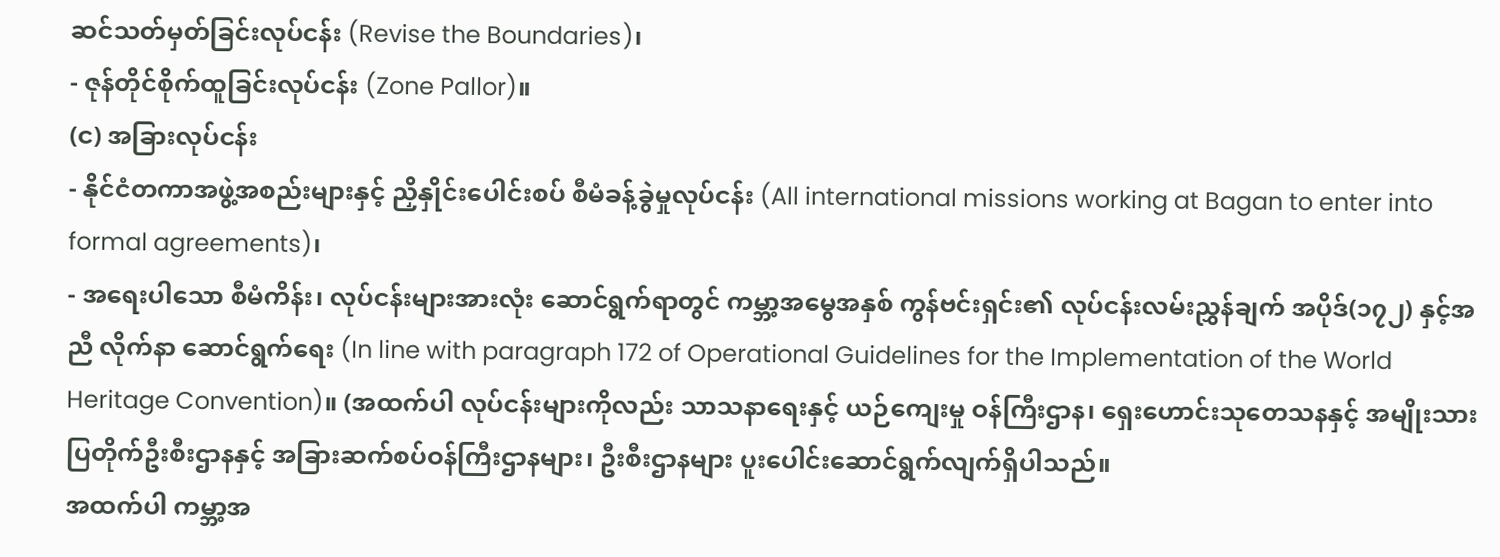ဆင်သတ်မှတ်ခြင်းလုပ်ငန်း (Revise the Boundaries)၊
- ဇုန်တိုင်စိုက်ထူခြင်းလုပ်ငန်း (Zone Pallor)။
(င) အခြားလုပ်ငန်း
- နိုင်ငံတကာအဖွဲ့အစည်းများနှင့် ညှိနှိုင်းပေါင်းစပ် စီမံခန့်ခွဲမှုလုပ်ငန်း (All international missions working at Bagan to enter into formal agreements)၊
- အရေးပါသော စီမံကိန်း၊ လုပ်ငန်းများအားလုံး ဆောင်ရွက်ရာတွင် ကမ္ဘာ့အမွေအနှစ် ကွန်ဗင်းရှင်း၏ လုပ်ငန်းလမ်းညွှန်ချက် အပိုဒ်(၁၇၂) နှင့်အညီ လိုက်နာ ဆောင်ရွက်ရေး (In line with paragraph 172 of Operational Guidelines for the Implementation of the World Heritage Convention)။ (အထက်ပါ လုပ်ငန်းများကိုလည်း သာသနာရေးနှင့် ယဉ်ကျေးမှု ဝန်ကြီးဌာန၊ ရှေးဟောင်းသုတေသနနှင့် အမျိုးသား ပြတိုက်ဦးစီးဌာနနှင့် အခြားဆက်စပ်ဝန်ကြီးဌာနများ၊ ဦးစီးဌာနများ ပူးပေါင်းဆောင်ရွက်လျက်ရှိပါသည်။
အထက်ပါ ကမ္ဘာ့အ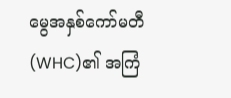မွေအနှစ်ကော်မတီ (WHC)၏ အကြံ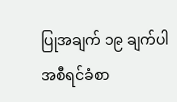ပြုအချက် ၁၉ ချက်ပါ အစီရင်ခံစာ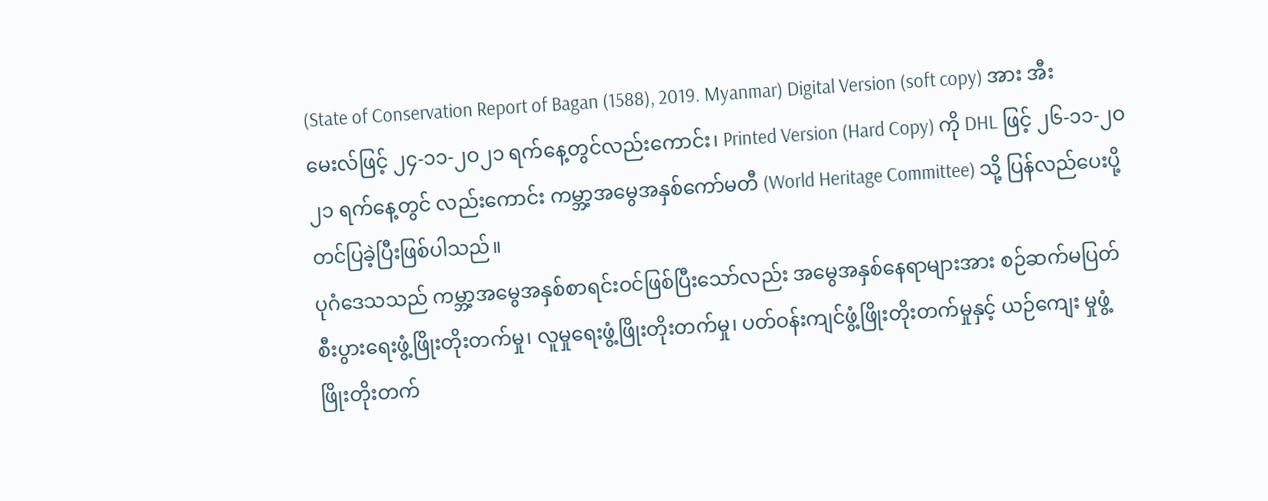(State of Conservation Report of Bagan (1588), 2019. Myanmar) Digital Version (soft copy) အား အီးမေးလ်ဖြင့် ၂၄-၁၁-၂ဝ၂၁ ရက်နေ့တွင်လည်းကောင်း၊ Printed Version (Hard Copy) ကို DHL ဖြင့် ၂၆-၁၁-၂ဝ၂၁ ရက်နေ့တွင် လည်းကောင်း ကမ္ဘာ့အမွေအနှစ်ကော်မတီ (World Heritage Committee) သို့ ပြန်လည်ပေးပို့တင်ပြခဲ့ပြီးဖြစ်ပါသည်။
ပုဂံဒေသသည် ကမ္ဘာ့အမွေအနှစ်စာရင်းဝင်ဖြစ်ပြီးသော်လည်း အမွေအနှစ်နေရာများအား စဉ်ဆက်မပြတ် စီးပွားရေးဖွံ့ဖြိုးတိုးတက်မှု၊ လူမှုရေးဖွံ့ဖြိုးတိုးတက်မှု၊ ပတ်ဝန်းကျင်ဖွံ့ဖြိုးတိုးတက်မှုနှင့် ယဉ်ကျေး မှုဖွံ့ဖြိုးတိုးတက်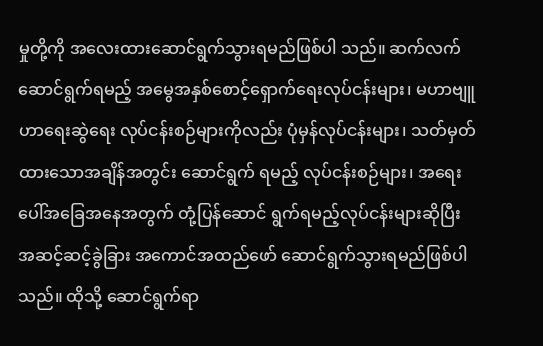မှုတို့ကို အလေးထားဆောင်ရွက်သွားရမည်ဖြစ်ပါ သည်။ ဆက်လက်ဆောင်ရွက်ရမည့် အမွေအနှစ်စောင့်ရှောက်ရေးလုပ်ငန်းများ၊ မဟာဗျူဟာရေးဆွဲရေး လုပ်ငန်းစဉ်များကိုလည်း ပုံမှန်လုပ်ငန်းများ၊ သတ်မှတ်ထားသောအချိန်အတွင်း ဆောင်ရွက် ရမည့် လုပ်ငန်းစဉ်များ၊ အရေးပေါ်အခြေအနေအတွက် တုံ့ပြန်ဆောင် ရွက်ရမည့်လုပ်ငန်းများဆိုပြီး အဆင့်ဆင့်ခွဲခြား အကောင်အထည်ဖော် ဆောင်ရွက်သွားရမည်ဖြစ်ပါသည်။ ထိုသို့ ဆောင်ရွက်ရာ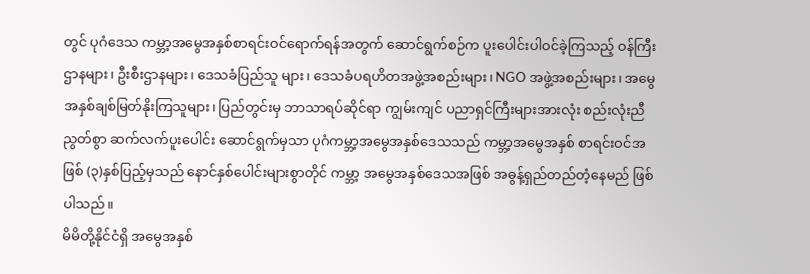တွင် ပုဂံဒေသ ကမ္ဘာ့အမွေအနှစ်စာရင်းဝင်ရောက်ရန်အတွက် ဆောင်ရွက်စဉ်က ပူးပေါင်းပါဝင်ခဲ့ကြသည့် ဝန်ကြီးဌာနများ၊ ဦးစီးဌာနများ၊ ဒေသခံပြည်သူ များ၊ ဒေသခံပရဟိတအဖွဲ့အစည်းများ၊ NGO အဖွဲ့အစည်းများ၊ အမွေ အနှစ်ချစ်မြတ်နိုးကြသူများ၊ ပြည်တွင်းမှ ဘာသာရပ်ဆိုင်ရာ ကျွမ်းကျင် ပညာရှင်ကြီးများအားလုံး စည်းလုံးညီညွတ်စွာ ဆက်လက်ပူးပေါင်း ဆောင်ရွက်မှသာ ပုဂံကမ္ဘာ့အမွေအနှစ်ဒေသသည် ကမ္ဘာ့အမွေအနှစ် စာရင်းဝင်အဖြစ် (၃)နှစ်ပြည့်မှသည် နောင်နှစ်ပေါင်းများစွာတိုင် ကမ္ဘာ့ အမွေအနှစ်ဒေသအဖြစ် အဓွန့်ရှည်တည်တံ့နေမည် ဖြစ်ပါသည်။
မိမိတို့နိုင်ငံရှိ အမွေအနှစ်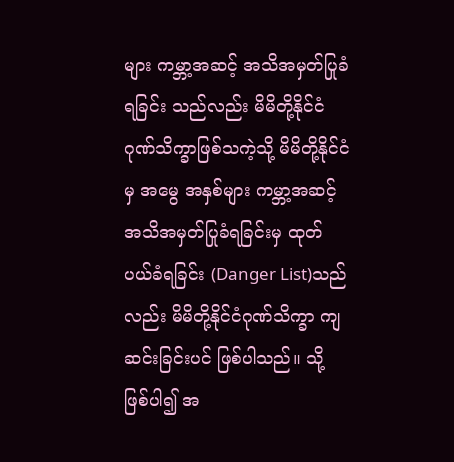များ ကမ္ဘာ့အဆင့် အသိအမှတ်ပြုခံရခြင်း သည်လည်း မိမိတို့နိုင်ငံဂုဏ်သိက္ခာဖြစ်သကဲ့သို့ မိမိတို့နိုင်ငံမှ အမွေ အနှစ်များ ကမ္ဘာ့အဆင့်အသိအမှတ်ပြုခံရခြင်းမှ ထုတ်ပယ်ခံရခြင်း (Danger List)သည်လည်း မိမိတို့နိုင်ငံဂုဏ်သိက္ခာ ကျဆင်းခြင်းပင် ဖြစ်ပါသည်။ သို့ဖြစ်ပါ၍ အ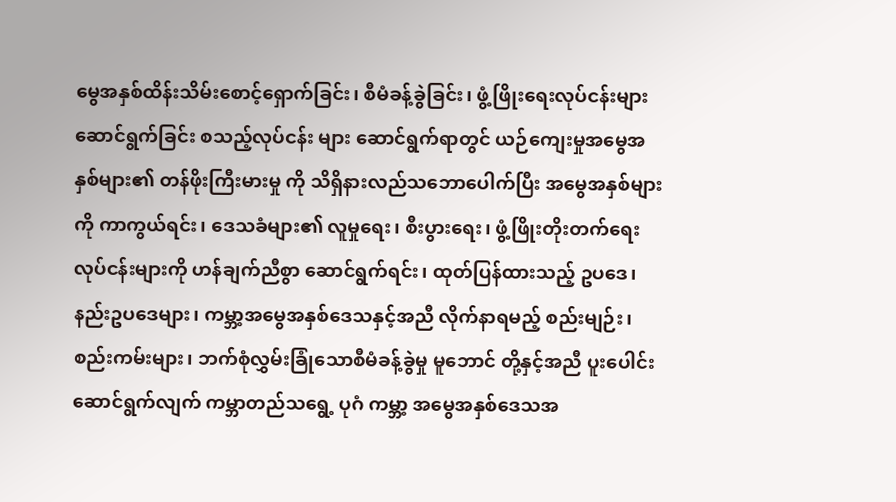မွေအနှစ်ထိန်းသိမ်းစောင့်ရှောက်ခြင်း၊ စီမံခန့်ခွဲခြင်း၊ ဖွံ့ဖြိုးရေးလုပ်ငန်းများ ဆောင်ရွက်ခြင်း စသည့်လုပ်ငန်း များ ဆောင်ရွက်ရာတွင် ယဉ်ကျေးမှုအမွေအနှစ်များ၏ တန်ဖိုးကြီးမားမှု ကို သိရှိနားလည်သဘောပေါက်ပြီး အမွေအနှစ်များကို ကာကွယ်ရင်း၊ ဒေသခံများ၏ လူမှုရေး၊ စီးပွားရေး၊ ဖွံ့ဖြိုးတိုးတက်ရေးလုပ်ငန်းများကို ဟန်ချက်ညီစွာ ဆောင်ရွက်ရင်း၊ ထုတ်ပြန်ထားသည့် ဥပဒေ၊ နည်းဥပဒေများ၊ ကမ္ဘာ့အမွေအနှစ်ဒေသနှင့်အညီ လိုက်နာရမည့် စည်းမျဉ်း၊ စည်းကမ်းများ၊ ဘက်စုံလွှမ်းခြုံသောစီမံခန့်ခွဲမှု မူဘောင် တို့နှင့်အညီ ပူးပေါင်းဆောင်ရွက်လျက် ကမ္ဘာတည်သရွေ့ ပုဂံ ကမ္ဘာ့ အမွေအနှစ်ဒေသအ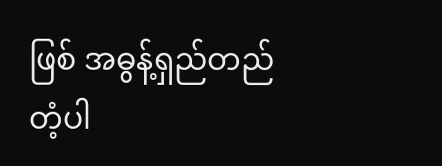ဖြစ် အဓွန့်ရှည်တည်တံ့ပါ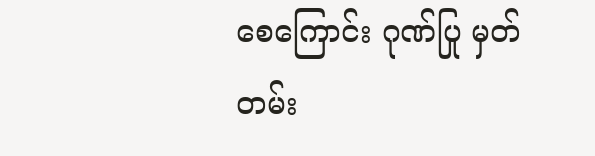စေကြောင်း ဂုဏ်ပြု မှတ်တမ်း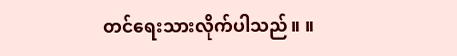တင်ရေးသားလိုက်ပါသည်။ ။